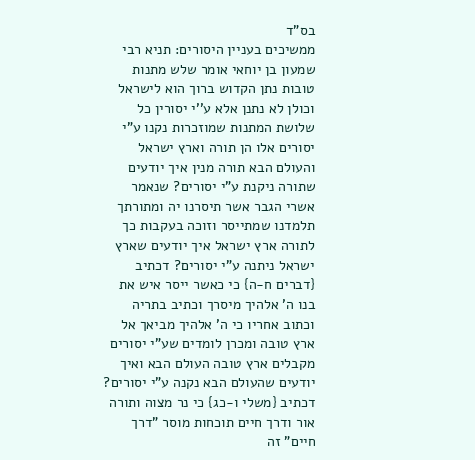בס"ד
ממשיכים בעניין היסורים: תניא רבי שמעון בן יוחאי אומר שלש מתנות טובות נתן הקדוש ברוך הוא לישראל וכולן לא נתנן אלא ע''י יסורין כל שלושת המתנות שמוזכרות נקנו ע"י יסורים אלו הן תורה וארץ ישראל והעולם הבא תורה מנין איך יודעים שתורה ניקנת ע"י יסורים? שנאמר אשרי הגבר אשר תיסרנו יה ומתורתך תלמדנו שמתייסר וזוכה בעקבות כך לתורה ארץ ישראל איך יודעים שארץ ישראל ניתנה ע"י יסורים? דכתיב {דברים ח-ה} כי כאשר ייסר איש את בנו ה' אלהיך מיסרך וכתיב בתריה וכתוב אחריו כי ה' אלהיך מביאך אל ארץ טובה ומכרן לומדים שע"י יסורים מקבלים ארץ טובה העולם הבא ואיך יודעים שהעולם הבא נקנה ע"י יסורים? דכתיב {משלי ו-כג} כי נר מצוה ותורה אור ודרך חיים תוכחות מוסר "דרך חיים" זה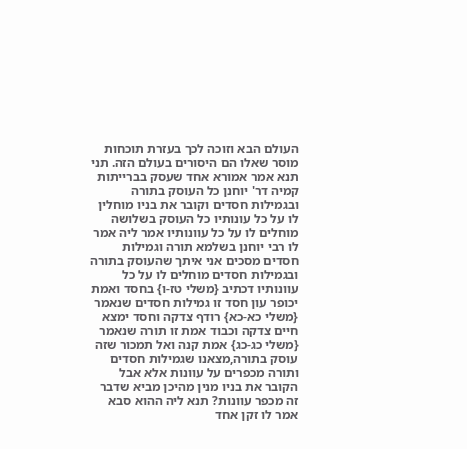העולם הבא וזוכה לכך בעזרת תוכחות מוסר שאלו הם היסורים בעולם הזה. תני תנא אמר אמורא אחד שעסק בברייתות קמיה דר' יוחנן כל העוסק בתורה ובגמילות חסדים וקובר את בניו מוחלין לו על כל עונותיו כל העוסק בשלושה מוחלים לו על כל עוונותיו אמר ליה אמר לו רבי יוחנן בשלמא תורה וגמילות חסדים מסכים אני איתך שהעוסק בתורה ובגמילות חסדים מוחלים לו על כל עוונותיו דכתיב {משלי טז-ו} בחסד ואמת יכופר עון חסד זו גמילות חסדים שנאמר {משלי כא-כא} רודף צדקה וחסד ימצא חיים צדקה וכבוד אמת זו תורה שנאמר {משלי כג-כג} אמת קנה ואל תמכור שזה עוסק בתורה,מצאנו שגמילות חסדים ותורה מכפרים על עוונות אלא אבל הקובר את בניו מנין מהיכן מביא שדבר זה מכפר עוונות? תנא ליה ההוא סבא אמר לו זקן אחד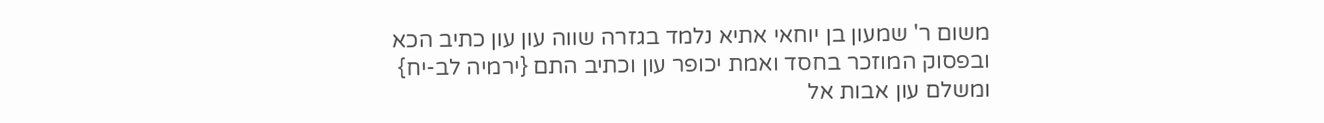משום ר' שמעון בן יוחאי אתיא נלמד בגזרה שווה עון עון כתיב הכא ובפסוק המוזכר בחסד ואמת יכופר עון וכתיב התם {ירמיה לב-יח} ומשלם עון אבות אל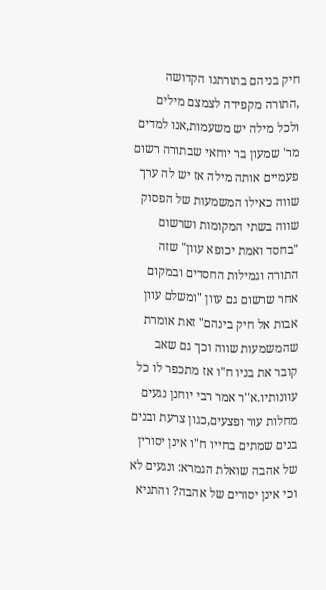חיק בניהם בתורתנו הקדושה ,התורה מקפידה לצמצם מילים ולכל מילה יש משעמות,אנו למדים מר' שמעון בר יוחאי שבתורה רשום פעמיים אותה מילה אז יש לה ערך שווה כאילו המשמעות של הפסוק שווה בשתי המקומות ושרשום "בחסד ואמת יכופא עוון" שזה התורה וגמילות החסדים ובמקום אחר שרשום גם עוון "ומשלם עוון אבות אל חיק בינהם" זאת אומרת שהמשמעות שווה וכך גם שאב קובר את בניו ח"ו אז מתכפר לו כל עוונותיו.א''ר אמר רבי יוחנן נגעים מחלות עור ופצעים,כגון צרעת ובנים בנים שמתים בחייו ח"ו אינן יסורין של אהבה שואלת הגמרא: ונגעים לא וכי אינן יסורים של אהבה? והתניא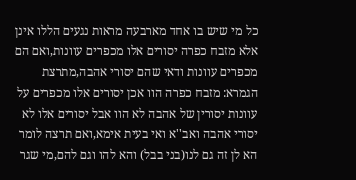כל מי שיש בו אחד מארבעה מראות נגעים הללו אינן אלא מזבח כפרה יסורים אלו מכפרים עוונות,ואם הם מכפרים עוונות ודאי שהם יסורי אהבה,מתרצת הגמרא: מזבח כפרה הוו אכן יסורים אלו מכפרים על עוונות יסורין של אהבה לא הוו אבל יסורים אלו לא יסורי אהבה ואב''א ואי בעית אימא,ואם תרצה לומר הא לן זה גם לנו(בני בבל) והא להו וגם להם,מי שגר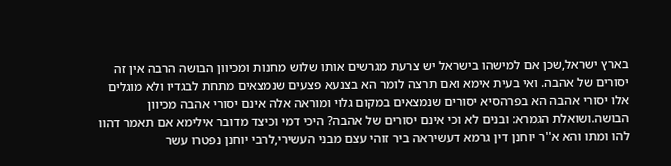בארץ ישראל,שכן אם למישהו בישראל יש צרעת מגרשים אותו שלוש מחנות ומכיוון הבושה הרבה אין זה יסורים של אהבה. ואי בעית אימא ואם תרצה לומר הא בצנעא פצעים שנמצאים מתחת לבגדיו ולא מוגלים אלו יסורי אהבה הא בפרהסיא יסורים שנמצאים במקום גלוי ומוראה אלה אינם יסורי אהבה מכיוון הבושה.ושואלת הגמרא: ובנים לא וכי אינם יסורים של אהבה? היכי דמי וכיצד מדובר אילימא אם תאמר דהוו להו ומתו והא א''ר יוחנן דין גרמא דעשיראה ביר זוהי עצם מבני העשירי,לרבי יוחנן נפטרו עשר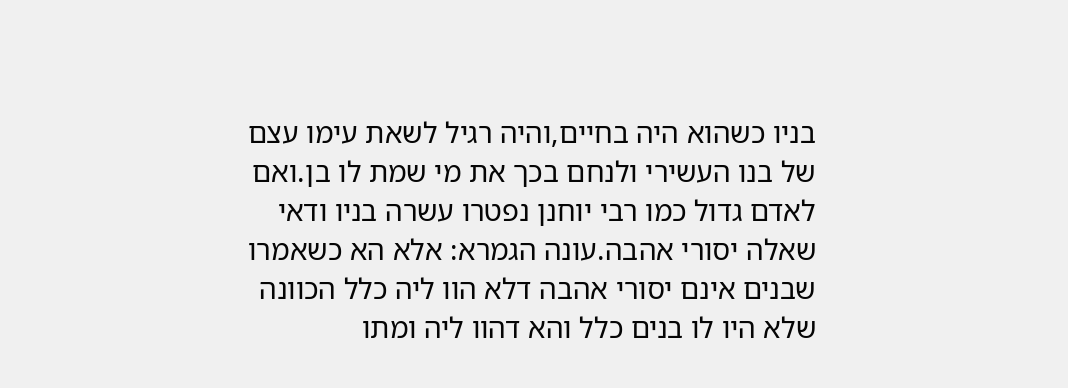בניו כשהוא היה בחיים,והיה רגיל לשאת עימו עצם של בנו העשירי ולנחם בכך את מי שמת לו בן.ואם לאדם גדול כמו רבי יוחנן נפטרו עשרה בניו ודאי שאלה יסורי אהבה.עונה הגמרא: אלא הא כשאמרו שבנים אינם יסורי אהבה דלא הוו ליה כלל הכוונה שלא היו לו בנים כלל והא דהוו ליה ומתו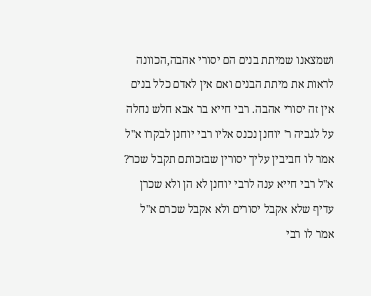ושמצאנו שמיתת בנים הם יסורי אהבה,הכוונה לראות את מיתת הבנים ואם אין לאדם כלל בנים אין זה יסורי אהבה. רבי חייא בר אבא חלש נחלה על לגביה ר' יוחנן נכנס אליו רבי יוחנן לבקרו א''ל אמר לו חביבין עליך יסורין שבזכותם תקבל שכר? א''ל רבי חייא ענה לרבי יוחנן לא הן ולא שכרן עדיף שלא אקבל יסורים ולא אקבל שכרם א''ל אמר לו רבי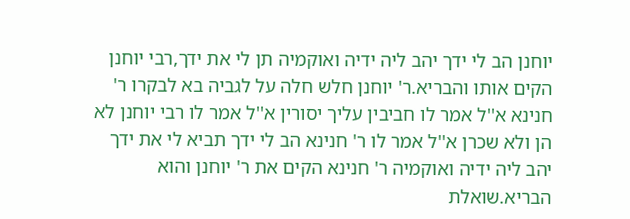יוחנן הב לי ידך יהב ליה ידיה ואוקמיה תן לי את ידך,רבי יוחנן הקים אותו והבריא.ר' יוחנן חלש חלה על לגביה בא לבקרו ר' חנינא א''ל אמר לו חביבין עליך יסורין א''ל אמר לו רבי יוחנן לא הן ולא שכרן א''ל אמר לו ר' חנינא הב לי ידך תביא לי את ידך יהב ליה ידיה ואוקמיה ר' חנינא הקים את ר' יוחנן והוא הבריא.שואלת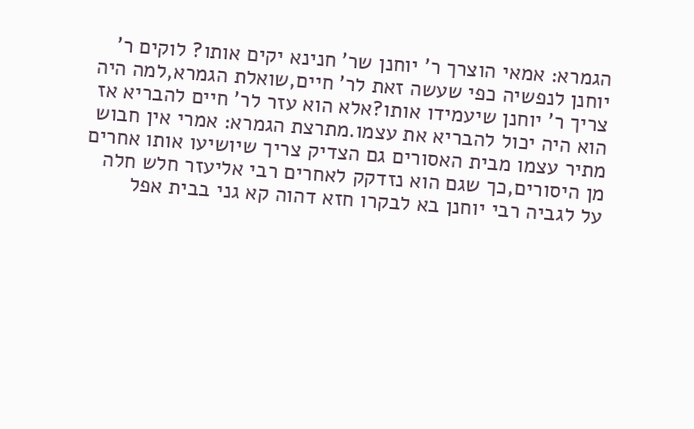הגמרא: אמאי הוצרך ר' יוחנן שר' חנינא יקים אותו? לוקים ר' יוחנן לנפשיה כפי שעשה זאת לר' חיים,שואלת הגמרא,למה היה צריך ר' יוחנן שיעמידו אותו?אלא הוא עזר לר' חיים להבריא אז הוא היה יכול להבריא את עצמו.מתרצת הגמרא: אמרי אין חבוש מתיר עצמו מבית האסורים גם הצדיק צריך שיושיעו אותו אחרים מן היסורים,כך שגם הוא נזדקק לאחרים רבי אליעזר חלש חלה על לגביה רבי יוחנן בא לבקרו חזא דהוה קא גני בבית אפל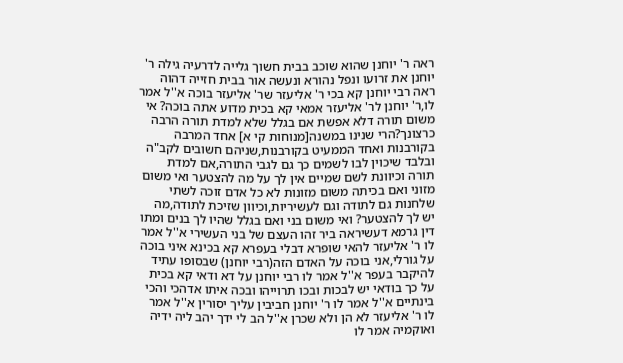ראה ר' יוחנן שהוא שוכב בבית חשוך גלייה לדרעיה גילה ר' יוחנן את זרועו ונפל נהורא ונעשה אור בבית חזייה דהוה ראה רבי יוחנן קא בכי ר' אליעזר שר' אליעזר בוכה א''ל אמר לו,ר' יוחנן לר' אליעזר אמאי קא בכית מדוע אתה בוכה? אי משום תורה דלא אפשת אם בגלל שלא למדת תורה הרבה כרצונך?הרי שנינו במשנה[מנוחות קי א] אחד המרבה בקורבנות ואחד הממעיט בקורבנות,שניהם חשובים לקב"ה ובלבד שיכוין לבו לשמים כך גם לגבי התורה,אם למדת תורה וכיוונת לשם שמיים אין לך על מה להצטער ואי משום מזוני ואם בכיתה משום מזונות לא כל אדם זוכה לשתי שלחנות גם לתודה וגם לעשיריות,וכיוון שזיכת לתודה,מה יש לך להצטער? ואי משום בני ואם בגלל שהיו לך בנים ומתו דין גרמא דעשיראה ביר זהו העצם של בני העשירי א''ל אמר לו ר' אליעזר להאי שופרא דבלי בעפרא קא בכינא איני בוכה על גורלי,אני בוכה על האדם הזה(רבי יוחנן) שבסופו עתיד להיקבר בעפר א''ל אמר לו רבי יוחנן על דא ודאי קא בכית על כך בודאי יש לבכות ובכו תרוייהו ובכה איתו אדהכי והכי בינתיים א''ל אמר לו ר' יוחנן חביבין עליך יסורין א''ל אמר לו ר' אליעזר לא הן ולא שכרן א''ל הב לי ידך יהב ליה ידיה ואוקמיה אמר לו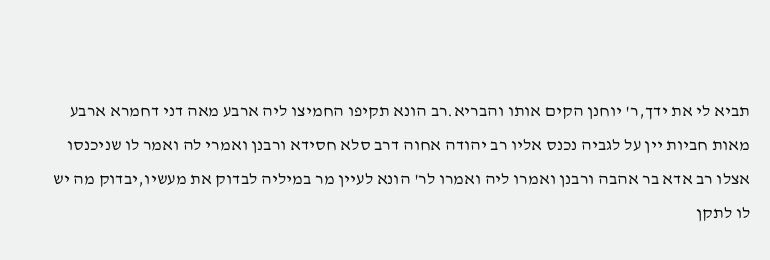תביא לי את ידך,ר' יוחנן הקים אותו והבריא.רב הונא תקיפו החמיצו ליה ארבע מאה דני דחמרא ארבע מאות חביות יין על לגביה נכנס אליו רב יהודה אחוה דרב סלא חסידא ורבנן ואמרי לה ואמר לו שניכנסו אצלו רב אדא בר אהבה ורבנן ואמרו ליה ואמרו לר' הונא לעיין מר במיליה לבדוק את מעשיו,יבדוק מה יש לו לתקן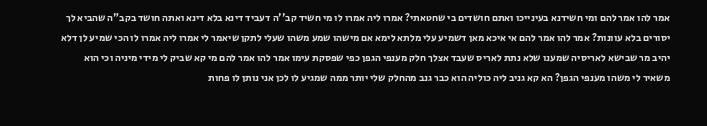אמר להו אמר להם ומי חשידנא בעינייכו ואתם חושדים בי שחטאתי? אמרו ליה אמרו לו מי חשיד קב''ה דעביד דינא בלא דינא ואתה חושד בקב"ה שהביא לך יסורים בלא עוונות? אמר להו אמר להם אי איכא מאן דשמיע עלי מלתא לימא אם מישהו שמע משהו שעלי לתקן שיאמר לי אמרו ליה אמרו לו הכי שמיע לן דלא יהיב מר שבישא לאריסיה שמענו שלא נתת לאריס שעבד אצלך חלק מענפי הגפן כפי שפסקת עימו אמר להו אמר להם מי קא שביק לי מידי מיניה וכי הוא משאיר לי משהו מענפי הגפן? הא קא גניב ליה כוליה הוא כבר גנב מהחלק שלי יותר ממה שמגיע לו לכן אני נותן לו פחות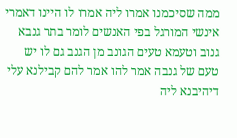ממה שסיכמנו אמרו ליה אמרו לו היינו דאמרי אינשי המורגל בפי האנשים לומר בתר גנבא גנוב וטעמא טעים הגונב מן הגנב גם לו יש טעם של גנבה אמר להו אמר להם קבילנא עלי דיהיבנא ליה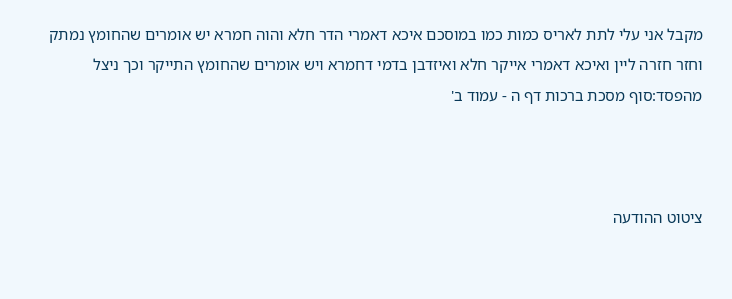מקבל אני עלי לתת לאריס כמות כמו במוסכם איכא דאמרי הדר חלא והוה חמרא יש אומרים שהחומץ נמתק וחזר חזרה ליין ואיכא דאמרי אייקר חלא ואיזדבן בדמי דחמרא ויש אומרים שהחומץ התייקר וכך ניצל מהפסד:סוף מסכת ברכות דף ה - עמוד ב'



ציטוט ההודעה